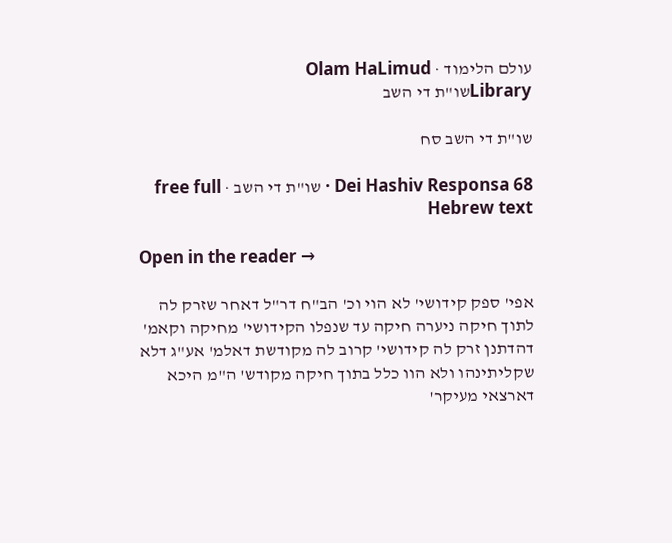עולם הלימוד · Olam HaLimud
Libraryשו"ת די השב

שו"ת די השב סח

Dei Hashiv Responsa 68 · שו"ת די השב · free full Hebrew text

Open in the reader →

אפי' ספק קידושי' לא הוי וכ' הב"ח דר"ל דאחר שזרק לה לתוך חיקה ניערה חיקה עד שנפלו הקידושי' מחיקה וקאמ' דהדתנן זרק לה קידושי' קרוב לה מקודשת דאלמ' אע"ג דלא שקליתינהו ולא הוו כלל בתוך חיקה מקודש' ה"מ היכא דארצאי מעיקר'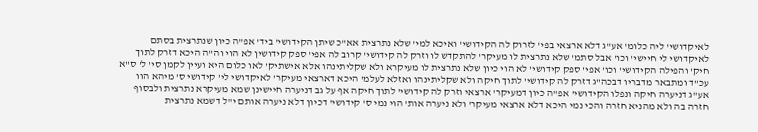לאיקדושי' ליה כלומ' אע"ג דלא ארצאי בפי' לזרוק לה הקידושי' ואיכא למי' שלא נתרצית אא"כ שיתן הקידושי' ביד' אפ"ה כיון שנתרצית בסתם לאיקדושי לי חיישי' וכו' אבל סתמ' שלא נתרצית לו מעיקר' להתקדש לו וזרק לה קידושי' קרוב לה אפי' ספק קידושין לא הוי וה"ה היכא דזרק לתוך חיק' והפילה הקידושי' וכו' אפי' ספק קידושי' לא הוי כיון שלא נתרצית לו מעיקרא ולא שקליתינהו אלא אישתיק' לאו כלום היא ועיין לקמן סי' ל' ס"א עכ"ד ומתבאר מדבריו דבכה"ג דזרק לה קידושי' לתוך חיקה ולא שקליתינהו ואזלא לעלמ' היכא דארצאי מעיקר' לאיקדושי לי' קידושי ס' מיהא הוו אע"ג דניערה חיקה ונפלו הקידושי' אפ"ה כיון דמעיקר' ארצאי וזרק לה קידושי' לתוך חיקה אף על גב דניערה חיישינן שמא מעיקרא נתרצית ולבסוף חזרה בה ולא מהניא חזרה והכי נמי היכא דלא ארצאי מעיקר' ולא ניערה אות' הוי נמי ס' קידושי' דכיון דלא ניערה אותם י"ל דשמא נתרצית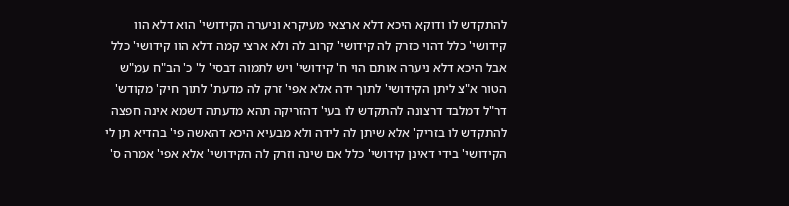להתקדש לו ודוקא היכא דלא ארצאי מעיקרא וניערה הקידושי' הוא דלא הוו קידושי' כלל דהוי כזרק לה קידושי' קרוב לה ולא ארצי קמה דלא הוו קידושי' כלל אבל היכא דלא ניערה אותם הוי ח' קידושי' ויש לתמוה דבסי' ל' כ' הב"ח עמ"ש הטור א"צ ליתן הקידושי' לתוך ידה אלא אפי' זרק לה מדעת' לתוך חיק' מקודש' דר"ל דמלבד דרצונה להתקדש לו בעי' דהזריקה תהא מדעתה דשמא אינה חפצה להתקדש לו בזריק' אלא שיתן לה לידה ולא מבעיא היכא דהאשה פי' בהדיא תן לי הקידושי' בידי דאינן קידושי' כלל אם שינה וזרק לה הקידושי' אלא אפי' אמרה ס'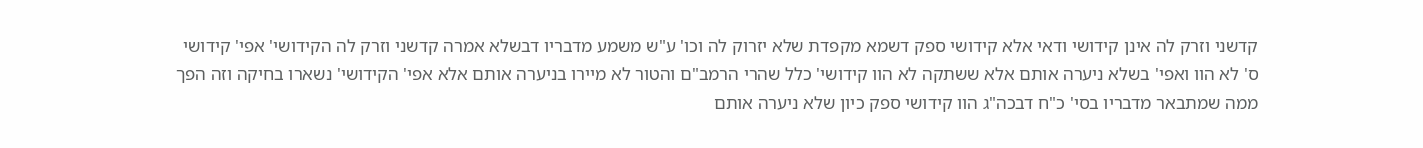קדשני וזרק לה אינן קידושי ודאי אלא קידושי ספק דשמא מקפדת שלא יזרוק לה וכו' ע"ש משמע מדבריו דבשלא אמרה קדשני וזרק לה הקידושי' אפי' קידושי ס' לא הוו ואפי' בשלא ניערה אותם אלא ששתקה לא הוו קידושי' כלל שהרי הרמב"ם והטור לא מיירו בניערה אותם אלא אפי' הקידושי' נשארו בחיקה וזה הפך ממה שמתבאר מדבריו בסי' כ"ח דבכה"ג הוו קידושי ספק כיון שלא ניערה אותם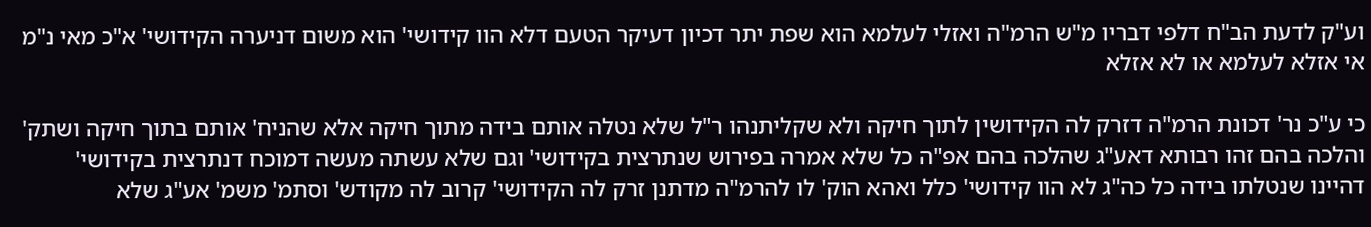וע"ק לדעת הב"ח דלפי דבריו מ"ש הרמ"ה ואזלי לעלמא הוא שפת יתר דכיון דעיקר הטעם דלא הוו קידושי' הוא משום דניערה הקידושי' א"כ מאי נ"מ אי אזלא לעלמא או לא אזלא

כי ע"כ נר' דכונת הרמ"ה דזרק לה הקידושין לתוך חיקה ולא שקליתנהו ר"ל שלא נטלה אותם בידה מתוך חיקה אלא שהניח' אותם בתוך חיקה ושתק' והלכה בהם זהו רבותא דאע"ג שהלכה בהם אפ"ה כל שלא אמרה בפירוש שנתרצית בקידושי' וגם שלא עשתה מעשה דמוכח דנתרצית בקידושי' דהיינו שנטלתו בידה כל כה"ג לא הוו קידושי' כלל ואהא הוק' לו להרמ"ה מדתנן זרק לה הקידושי' קרוב לה מקודש' וסתמ' משמ' אע"ג שלא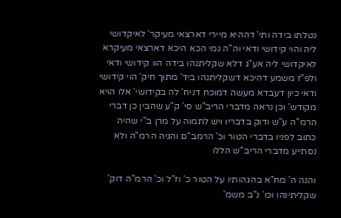נטלתו בידה ותי' דההיא מיירי דארצאי מעיקר' לאיקדושי ליה והוי קידושי ודאי וה"ה נמי הכא היכא דארצאי מעיקרא לאיקדושי ליה אע"ג דלא שקליתנהו בידה הוו קידושי ודאי ולפ"ז משמע דהיכא דשקליתנהו ביד' מתוך חיק' הוי קידושי ודאי כיון דעבדא מעשה דמוכח דניח' לה בקידושי' אלו הויא מקודש' וכן נראה מדברי הריב"ש סי' ק"ע שהבין כן דברי הרמ"ה ע"ש ודוק בדבריו ויש לתמוה על מרן ב"י שהיה כתוב לפניו בדברי הטור וכ' הרמב"ם והגיה הרמ"ה ולא נסתייע מדברי הריב"ש הללו

והנה ה' מח"א בהגהותיו על הטור כ' וז"ל וכ' הרמ"ה דוק' שקליתינהו וכו' נ"ב משמ'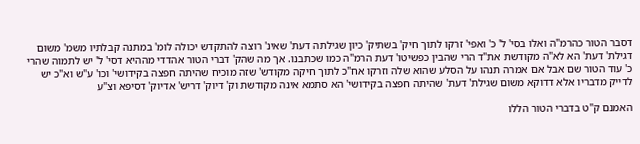דסבר הטור כהרמ"ה ואלו בסי' ל' כ' ואפי' זרקו לתוך חיק' בשתיק' כיון שגילתה דעת' שאינ' רוצה להתקדש יכולה לומ' במתנה קבלתיו משמ' משום דגילת' דעת' הא לא"ה מקודשת את"ד הרי שהבין כפשיטו' דעת הרמ"ה כמו שכתבנו. אך מה שהק' דברי הטור אהדדי מההיא דסי' ל' יש לתמוה שהרי כ' עוד הטור שם אבל אם אמרה תנהו על הסלע שהוא שלה וזרקו אח"כ לתוך חיקה מקודש' שזה מוכיח שהיתה חפצה בקידושי' וכו' ע"ש וא"כ יש לדייק מדבריו אלא דדוקא משום שגילת' דעת' שהיתה חפצה בקידושי' הא סתמא אינה מקודשת וק' דיוק' דריש' אדיוק' דסיפא וצ"ע

האמנם ק"ט בדברי הטור הללו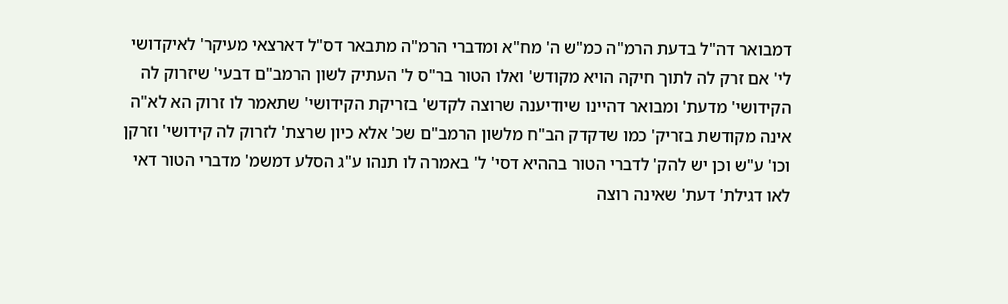דמבואר דה"ל בדעת הרמ"ה כמ"ש ה' מח"א ומדברי הרמ"ה מתבאר דס"ל דארצאי מעיקר' לאיקדושי לי' אם זרק לה לתוך חיקה הויא מקודש' ואלו הטור בר"ס ל' העתיק לשון הרמב"ם דבעי' שיזרוק לה הקידושי' מדעת' ומבואר דהיינו שיודיענה שרוצה לקדש' בזריקת הקידושי' שתאמר לו זרוק הא לא"ה אינה מקודשת בזריק' כמו שדקדק הב"ח מלשון הרמב"ם שכ' אלא כיון שרצת' לזרוק לה קידושי' וזרקן וכו' ע"ש וכן יש להק' לדברי הטור בההיא דסי' ל' באמרה לו תנהו ע"ג הסלע דמשמ' מדברי הטור דאי לאו דגילת' דעת' שאינה רוצה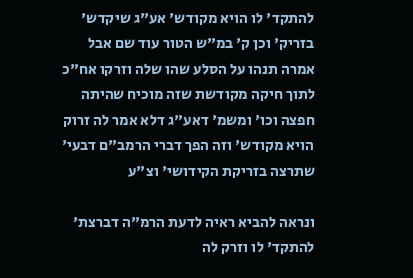להתקד' לו הויא מקודש' אע"ג שיקדש' בזריק' וכן ק' במ"ש הטור עוד שם אבל אמרה תנהו על הסלע שהו שלה וזרקו אח"כ לתוך חיקה מקודשת שזה מוכיח שהיתה חפצה וכו' ומשמ' דאע"ג דלא אמר לה זרוק הויא מקודש' וזה הפך דברי הרמב"ם דבעי' שתרצה בזריקת הקידושי' וצ"ע

ונראה להביא ראיה לדעת הרמ"ה דברצת' להתקד' לו וזרק לה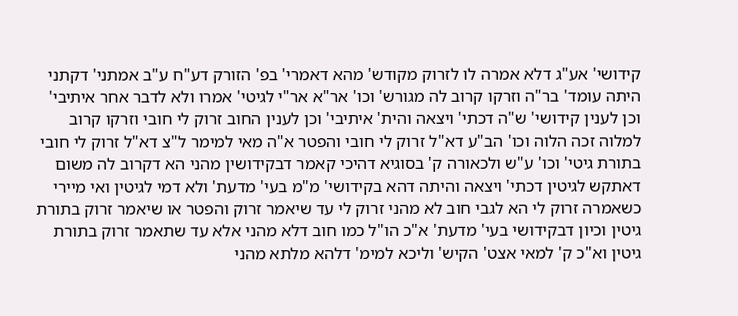קידושי' אע"ג דלא אמרה לו לזרוק מקודש' מהא דאמרי' בפ' הזורק דע"ח ע"ב אמתני' דקתני היתה עומד' בר"ה וזרקו קרוב לה מגורש' וכו' אר"א אר"י לגיטי' אמרו ולא לדבר אחר איתיבי' וכן לענין קידושי' ש"ה דכתי' ויצאה והית' איתיבי' וכן לענין החוב זרוק לי חובי וזרקו קרוב למלוה זכה הלוה וכו' הב"ע דא"ל זרוק לי חובי והפטר א"ה מאי למימר ל"צ דא"ל זרוק לי חובי בתורת גיטי' וכו' ע"ש ולכאורה ק' בסוגיא דהיכי קאמר דבקידושין מהני הא דקרוב לה משום דאתקש לגיטין דכתי' ויצאה והיתה דהא בקידושי' מ"מ בעי' מדעת' ולא דמי לגיטין ואי מיירי כשאמרה זרוק לי הא לגבי חוב לא מהני זרוק לי עד שיאמר זרוק והפטר או שיאמר זרוק בתורת גיטין וכיון דבקידושי בעי' מדעת' א"כ הו"ל כמו חוב דלא מהני אלא עד שתאמר זרוק בתורת גיטין וא"כ ק' למאי אצט' הקיש' וליכא למימ' דלהא מלתא מהני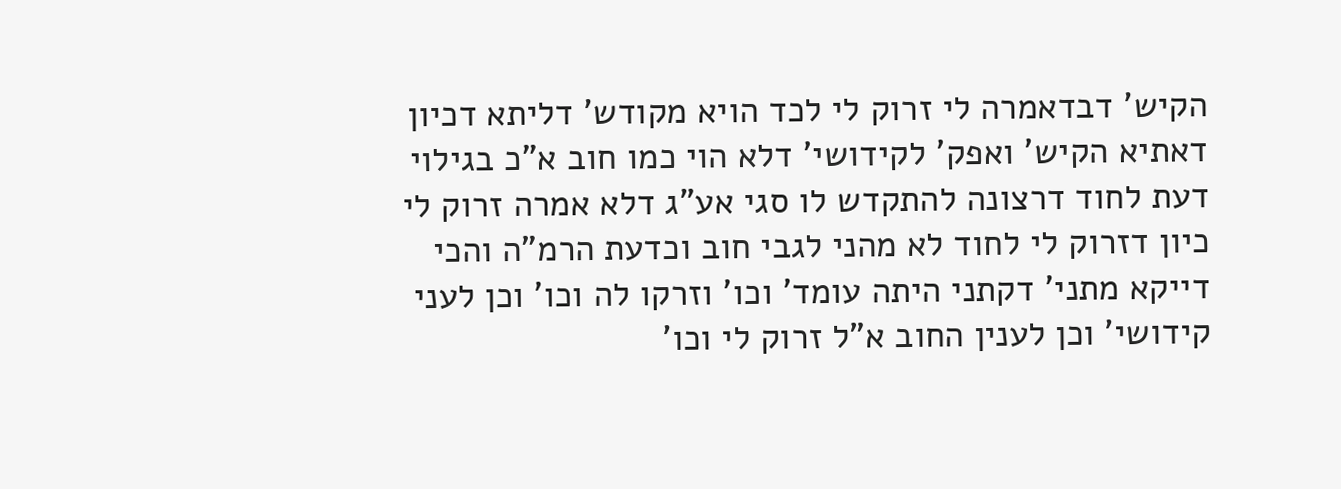הקיש' דבדאמרה לי זרוק לי לכד הויא מקודש' דליתא דכיון דאתיא הקיש' ואפק' לקידושי' דלא הוי כמו חוב א"כ בגילוי דעת לחוד דרצונה להתקדש לו סגי אע"ג דלא אמרה זרוק לי כיון דזרוק לי לחוד לא מהני לגבי חוב וכדעת הרמ"ה והכי דייקא מתני' דקתני היתה עומד' וכו' וזרקו לה וכו' וכן לעני קידושי' וכן לענין החוב א"ל זרוק לי וכו'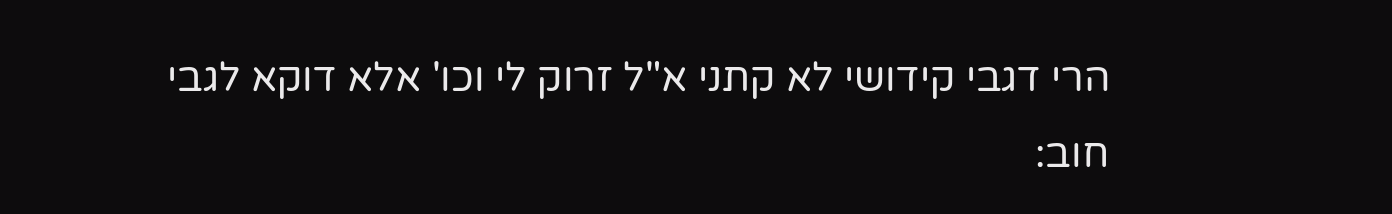הרי דגבי קידושי לא קתני א"ל זרוק לי וכו' אלא דוקא לגבי חוב: